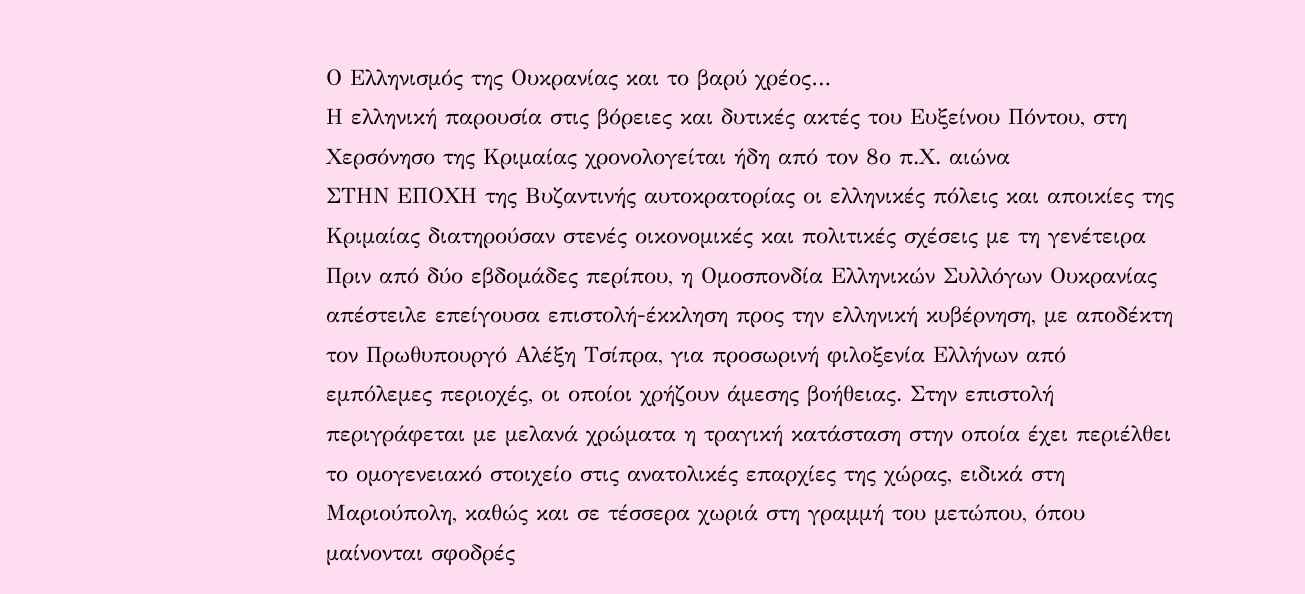Ο Ελληνισμός της Ουκρανίας και το βαρύ χρέος…
Η ελληνική παρουσία στις βόρειες και δυτικές ακτές του Ευξείνου Πόντου, στη Χερσόνησο της Κριμαίας χρονολογείται ήδη από τον 8ο π.Χ. αιώνα
ΣΤΗΝ ΕΠΟΧΗ της Βυζαντινής αυτοκρατορίας οι ελληνικές πόλεις και αποικίες της Κριμαίας διατηρούσαν στενές οικονομικές και πολιτικές σχέσεις με τη γενέτειρα
Πριν από δύο εβδομάδες περίπου, η Ομοσπονδία Ελληνικών Συλλόγων Ουκρανίας απέστειλε επείγουσα επιστολή-έκκληση προς την ελληνική κυβέρνηση, με αποδέκτη τον Πρωθυπουργό Αλέξη Τσίπρα, για προσωρινή φιλοξενία Ελλήνων από εμπόλεμες περιοχές, οι οποίοι χρήζουν άμεσης βοήθειας. Στην επιστολή περιγράφεται με μελανά χρώματα η τραγική κατάσταση στην οποία έχει περιέλθει το ομογενειακό στοιχείο στις ανατολικές επαρχίες της χώρας, ειδικά στη Μαριούπολη, καθώς και σε τέσσερα χωριά στη γραμμή του μετώπου, όπου μαίνονται σφοδρές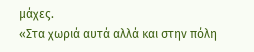μάχες.
«Στα χωριά αυτά αλλά και στην πόλη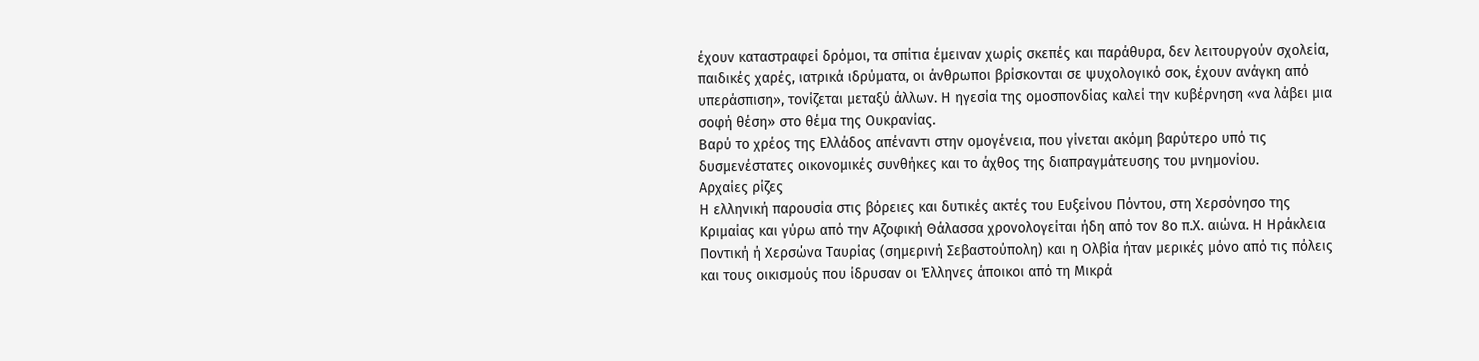έχουν καταστραφεί δρόμοι, τα σπίτια έμειναν χωρίς σκεπές και παράθυρα, δεν λειτουργούν σχολεία, παιδικές χαρές, ιατρικά ιδρύματα, οι άνθρωποι βρίσκονται σε ψυχολογικό σοκ, έχουν ανάγκη από υπεράσπιση», τονίζεται μεταξύ άλλων. Η ηγεσία της ομοσπονδίας καλεί την κυβέρνηση «να λάβει μια σοφή θέση» στο θέμα της Ουκρανίας.
Βαρύ το χρέος της Ελλάδος απέναντι στην ομογένεια, που γίνεται ακόμη βαρύτερο υπό τις δυσμενέστατες οικονομικές συνθήκες και το άχθος της διαπραγμάτευσης του μνημονίου.
Αρχαίες ρίζες
Η ελληνική παρουσία στις βόρειες και δυτικές ακτές του Ευξείνου Πόντου, στη Χερσόνησο της Κριμαίας και γύρω από την Αζοφική Θάλασσα χρονολογείται ήδη από τον 8ο π.Χ. αιώνα. Η Ηράκλεια Ποντική ή Χερσώνα Ταυρίας (σημερινή Σεβαστούπολη) και η Ολβία ήταν μερικές μόνο από τις πόλεις και τους οικισμούς που ίδρυσαν οι Έλληνες άποικοι από τη Μικρά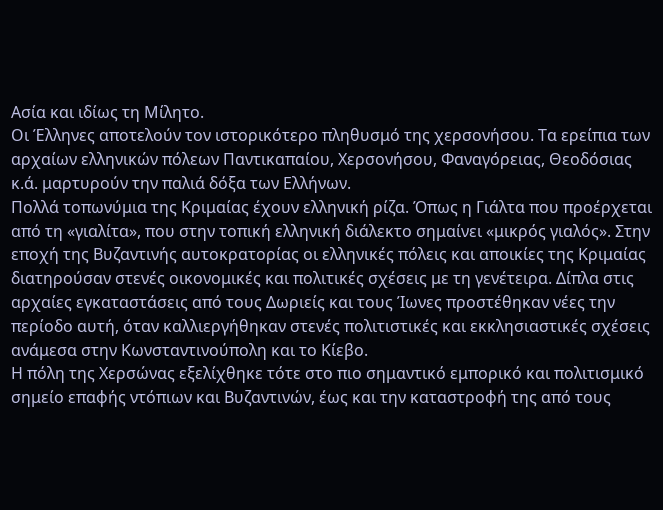Ασία και ιδίως τη Μίλητο.
Οι Έλληνες αποτελούν τον ιστορικότερο πληθυσμό της χερσονήσου. Tα ερείπια των αρχαίων ελληνικών πόλεων Παντικαπαίου, Xερσονήσου, Φαναγόρειας, Θεοδόσιας κ.ά. μαρτυρούν την παλιά δόξα των Eλλήνων.
Πολλά τοπωνύμια της Kριμαίας έχουν ελληνική ρίζα. Όπως η Γιάλτα που προέρχεται από τη «γιαλίτα», που στην τοπική ελληνική διάλεκτο σημαίνει «μικρός γιαλός». Στην εποχή της Βυζαντινής αυτοκρατορίας οι ελληνικές πόλεις και αποικίες της Κριμαίας διατηρούσαν στενές οικονομικές και πολιτικές σχέσεις με τη γενέτειρα. Δίπλα στις αρχαίες εγκαταστάσεις από τους Δωριείς και τους Ίωνες προστέθηκαν νέες την περίοδο αυτή, όταν καλλιεργήθηκαν στενές πολιτιστικές και εκκλησιαστικές σχέσεις ανάμεσα στην Κωνσταντινούπολη και το Κίεβο.
Η πόλη της Χερσώνας εξελίχθηκε τότε στο πιο σημαντικό εμπορικό και πολιτισμικό σημείο επαφής ντόπιων και Βυζαντινών, έως και την καταστροφή της από τους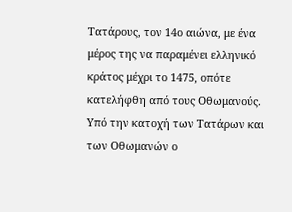Τατάρους, τον 14ο αιώνα, με ένα μέρος της να παραμένει ελληνικό κράτος μέχρι το 1475, οπότε κατελήφθη από τους Οθωμανούς. Υπό την κατοχή των Tατάρων και των Οθωμανών ο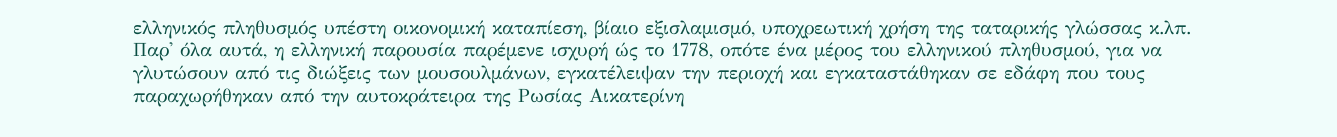ελληνικός πληθυσμός υπέστη οικονομική καταπίεση, βίαιο εξισλαμισμό, υποχρεωτική χρήση της ταταρικής γλώσσας κ.λπ.
Παρ' όλα αυτά, η ελληνική παρουσία παρέμενε ισχυρή ώς το 1778, οπότε ένα μέρος του ελληνικού πληθυσμού, για να γλυτώσουν από τις διώξεις των μουσουλμάνων, εγκατέλειψαν την περιοχή και εγκαταστάθηκαν σε εδάφη που τους παραχωρήθηκαν από την αυτοκράτειρα της Pωσίας Aικατερίνη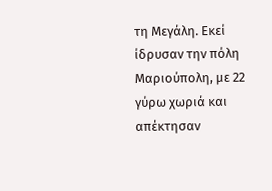τη Mεγάλη. Εκεί ίδρυσαν την πόλη Μαριούπολη, με 22 γύρω χωριά και απέκτησαν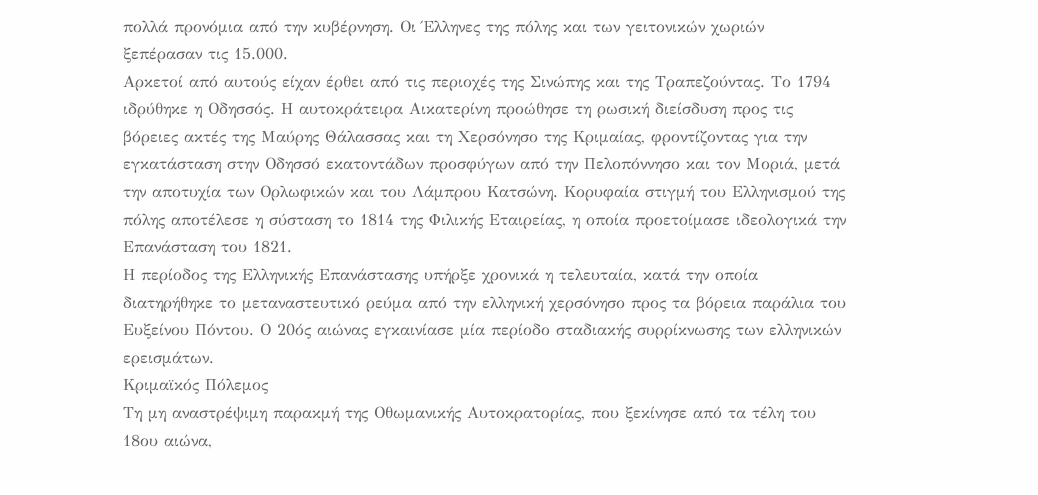πολλά προνόμια από την κυβέρνηση. Οι Έλληνες της πόλης και των γειτονικών χωριών ξεπέρασαν τις 15.000.
Αρκετοί από αυτούς είχαν έρθει από τις περιοχές της Σινώπης και της Τραπεζούντας. Το 1794 ιδρύθηκε η Οδησσός. Η αυτοκράτειρα Αικατερίνη προώθησε τη ρωσική διείσδυση προς τις βόρειες ακτές της Μαύρης Θάλασσας και τη Χερσόνησο της Κριμαίας, φροντίζοντας για την εγκατάσταση στην Οδησσό εκατοντάδων προσφύγων από την Πελοπόννησο και τον Μοριά, μετά την αποτυχία των Ορλωφικών και του Λάμπρου Κατσώνη. Κορυφαία στιγμή του Ελληνισμού της πόλης αποτέλεσε η σύσταση το 1814 της Φιλικής Εταιρείας, η οποία προετοίμασε ιδεολογικά την Επανάσταση του 1821.
Η περίοδος της Ελληνικής Επανάστασης υπήρξε χρονικά η τελευταία, κατά την οποία διατηρήθηκε το μεταναστευτικό ρεύμα από την ελληνική χερσόνησο προς τα βόρεια παράλια του Ευξείνου Πόντου. Ο 20ός αιώνας εγκαινίασε μία περίοδο σταδιακής συρρίκνωσης των ελληνικών ερεισμάτων.
Κριμαϊκός Πόλεμος
Τη μη αναστρέψιμη παρακμή της Οθωμανικής Αυτοκρατορίας, που ξεκίνησε από τα τέλη του 18ου αιώνα,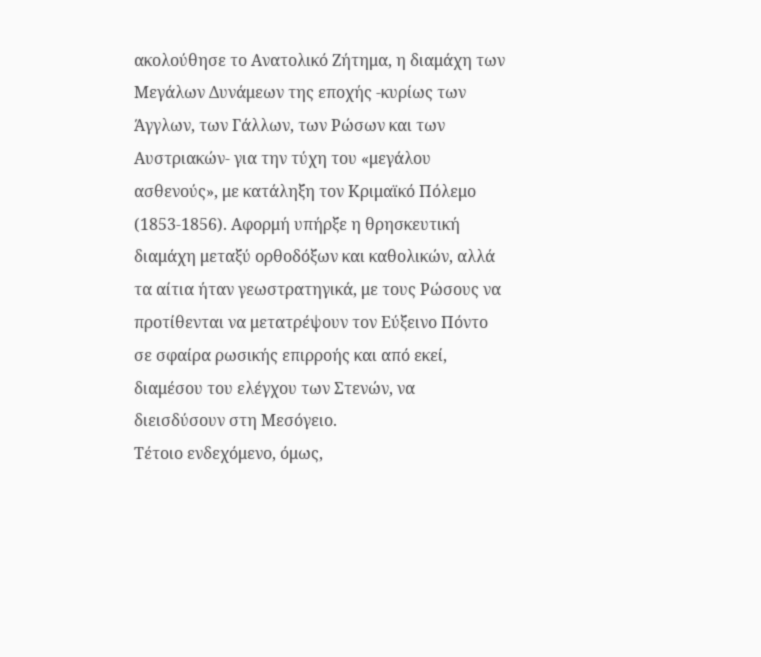ακολούθησε το Ανατολικό Ζήτημα, η διαμάχη των Μεγάλων Δυνάμεων της εποχής -κυρίως των Άγγλων, των Γάλλων, των Ρώσων και των Αυστριακών- για την τύχη του «μεγάλου ασθενούς», με κατάληξη τον Κριμαϊκό Πόλεμο (1853-1856). Αφορμή υπήρξε η θρησκευτική διαμάχη μεταξύ ορθοδόξων και καθολικών, αλλά τα αίτια ήταν γεωστρατηγικά, με τους Ρώσους να προτίθενται να μετατρέψουν τον Εύξεινο Πόντο σε σφαίρα ρωσικής επιρροής και από εκεί, διαμέσου του ελέγχου των Στενών, να διεισδύσουν στη Μεσόγειο.
Τέτοιο ενδεχόμενο, όμως,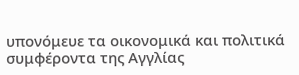υπονόμευε τα οικονομικά και πολιτικά συμφέροντα της Αγγλίας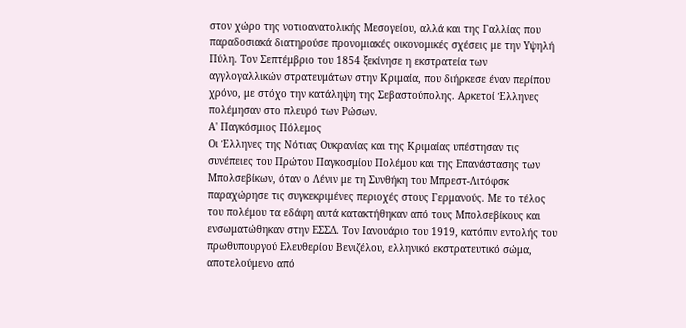στον χώρο της νοτιοανατολικής Μεσογείου, αλλά και της Γαλλίας που παραδοσιακά διατηρούσε προνομιακές οικονομικές σχέσεις με την Υψηλή Πύλη. Τον Σεπτέμβριο του 1854 ξεκίνησε η εκστρατεία των αγγλογαλλικών στρατευμάτων στην Κριμαία, που διήρκεσε έναν περίπου χρόνο, με στόχο την κατάληψη της Σεβαστούπολης. Αρκετοί Έλληνες πολέμησαν στο πλευρό των Ρώσων.
Α' Παγκόσμιος Πόλεμος
Οι Έλληνες της Νότιας Ουκρανίας και της Κριμαίας υπέστησαν τις συνέπειες του Πρώτου Παγκοσμίου Πολέμου και της Επανάστασης των Μπολσεβίκων, όταν ο Λένιν με τη Συνθήκη του Μπρεστ-Λιτόφσκ παραχώρησε τις συγκεκριμένες περιοχές στους Γερμανούς. Με το τέλος του πολέμου τα εδάφη αυτά κατακτήθηκαν από τους Μπολσεβίκους και ενσωματώθηκαν στην ΕΣΣΔ. Τον Ιανουάριο του 1919, κατόπιν εντολής του πρωθυπουργού Ελευθερίου Βενιζέλου, ελληνικό εκστρατευτικό σώμα, αποτελούμενο από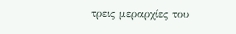τρεις μεραρχίες του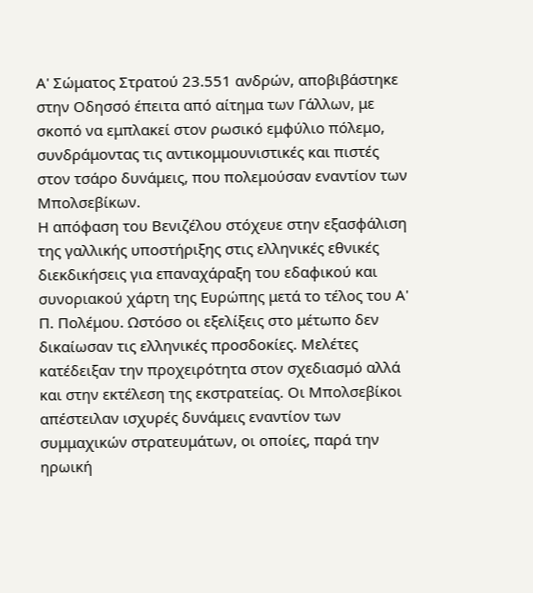Α' Σώματος Στρατού 23.551 ανδρών, αποβιβάστηκε στην Οδησσό έπειτα από αίτημα των Γάλλων, με σκοπό να εμπλακεί στον ρωσικό εμφύλιο πόλεμο, συνδράμοντας τις αντικομμουνιστικές και πιστές στον τσάρο δυνάμεις, που πολεμούσαν εναντίον των Μπολσεβίκων.
Η απόφαση του Βενιζέλου στόχευε στην εξασφάλιση της γαλλικής υποστήριξης στις ελληνικές εθνικές διεκδικήσεις για επαναχάραξη του εδαφικού και συνοριακού χάρτη της Ευρώπης μετά το τέλος του Α' Π. Πολέμου. Ωστόσο οι εξελίξεις στο μέτωπο δεν δικαίωσαν τις ελληνικές προσδοκίες. Μελέτες κατέδειξαν την προχειρότητα στον σχεδιασμό αλλά και στην εκτέλεση της εκστρατείας. Οι Μπολσεβίκοι απέστειλαν ισχυρές δυνάμεις εναντίον των συμμαχικών στρατευμάτων, οι οποίες, παρά την ηρωική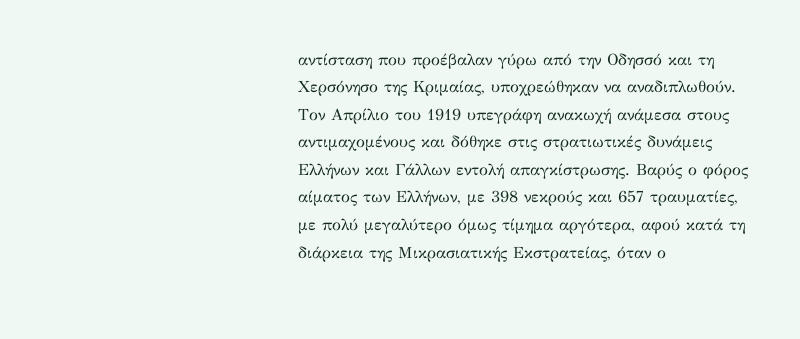αντίσταση που προέβαλαν γύρω από την Οδησσό και τη Χερσόνησο της Κριμαίας, υποχρεώθηκαν να αναδιπλωθούν.
Τον Απρίλιο του 1919 υπεγράφη ανακωχή ανάμεσα στους αντιμαχομένους και δόθηκε στις στρατιωτικές δυνάμεις Ελλήνων και Γάλλων εντολή απαγκίστρωσης. Βαρύς ο φόρος αίματος των Ελλήνων, με 398 νεκρούς και 657 τραυματίες, με πολύ μεγαλύτερο όμως τίμημα αργότερα, αφού κατά τη διάρκεια της Μικρασιατικής Εκστρατείας, όταν ο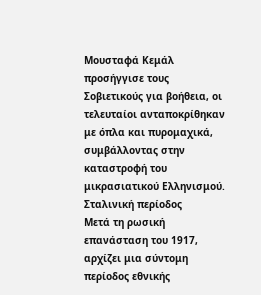Μουσταφά Κεμάλ προσήγγισε τους Σοβιετικούς για βοήθεια, οι τελευταίοι ανταποκρίθηκαν με όπλα και πυρομαχικά, συμβάλλοντας στην καταστροφή του μικρασιατικού Ελληνισμού.
Σταλινική περίοδος
Μετά τη ρωσική επανάσταση του 1917, αρχίζει μια σύντομη περίοδος εθνικής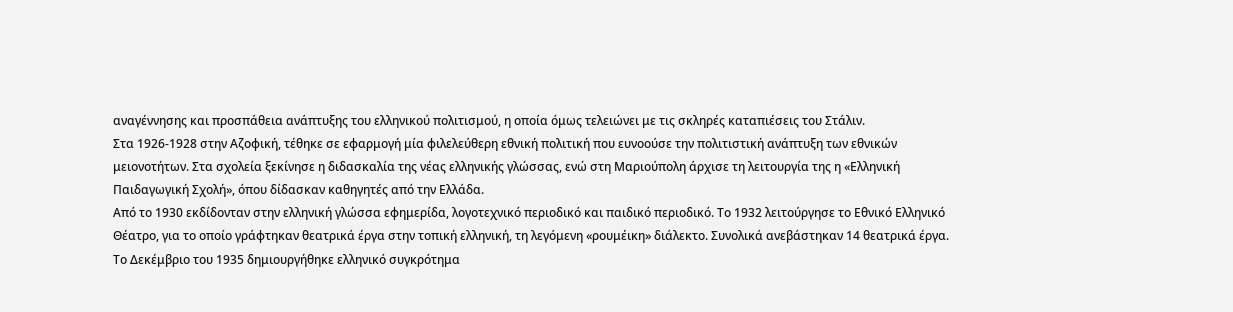αναγέννησης και προσπάθεια ανάπτυξης του ελληνικού πολιτισμού, η οποία όμως τελειώνει με τις σκληρές καταπιέσεις του Στάλιν.
Στα 1926-1928 στην Αζοφική, τέθηκε σε εφαρμογή μία φιλελεύθερη εθνική πολιτική που ευνοούσε την πολιτιστική ανάπτυξη των εθνικών μειονοτήτων. Στα σχολεία ξεκίνησε η διδασκαλία της νέας ελληνικής γλώσσας, ενώ στη Μαριούπολη άρχισε τη λειτουργία της η «Ελληνική Παιδαγωγική Σχολή», όπου δίδασκαν καθηγητές από την Ελλάδα.
Από το 1930 εκδίδονταν στην ελληνική γλώσσα εφημερίδα, λογοτεχνικό περιοδικό και παιδικό περιοδικό. Το 1932 λειτούργησε το Εθνικό Ελληνικό Θέατρο, για το οποίο γράφτηκαν θεατρικά έργα στην τοπική ελληνική, τη λεγόμενη «ρουμέικη» διάλεκτο. Συνολικά ανεβάστηκαν 14 θεατρικά έργα.
Το Δεκέμβριο του 1935 δημιουργήθηκε ελληνικό συγκρότημα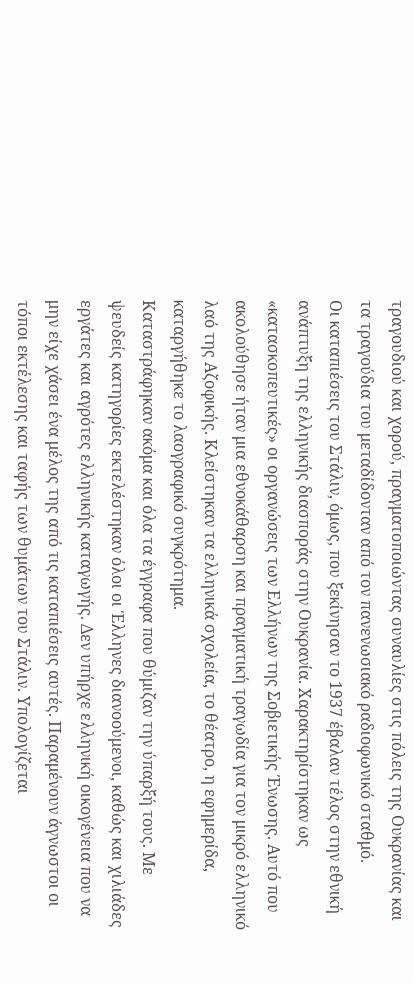τραγουδιού και χορού, πραγματοποιώντας συναυλίες στις πόλεις της Ουκρανίας και τα τραγούδια του μεταδίδονταν από τον πανενωσιακό ραδιοφωνικό σταθμό.
Οι καταπιέσεις του Στάλιν, όμως, που ξεκίνησαν το 1937 έβαλαν τέλος στην εθνική ανάπτυξη της ελληνικής διασποράς στην Ουκρανία. Χαρακτηρίστηκαν ως «κατασκοπευτικές» οι οργανώσεις των Ελλήνων της Σοβιετικής Ένωσης. Αυτό που ακολούθησε ήταν μια εθνοκάθαρση και πραγματική τραγωδία για τον μικρό ελληνικό λαό της Αζοφικής. Κλείστηκαν τα ελληνικά σχολεία, το θέατρο, η εφημερίδα, καταργήθηκε το λαογραφικό συγκρότημα.
Καταστράφηκαν ακόμα και όλα τα έγγραφα που θύμιζαν την ύπαρξή τους. Με ψευδείς κατηγορίες εκτελέστηκαν όλοι οι Έλληνες διανοούμενοι, καθώς και χιλιάδες εργάτες και αγρότες ελληνικής καταγωγής. Δεν υπήρχε ελληνική οικογένεια που να μην είχε χάσει ένα μέλος της από τις καταπιέσεις αυτές. Παραμένουν άγνωστοι οι τόποι εκτέλεσης και ταφής των θυμάτων του Στάλιν. Υπολογίζεται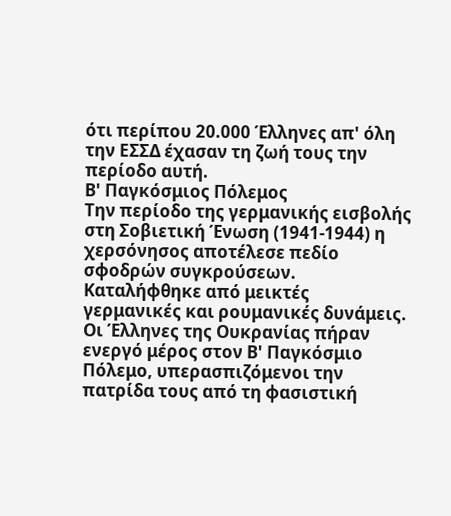ότι περίπου 20.000 Έλληνες απ' όλη την ΕΣΣΔ έχασαν τη ζωή τους την περίοδο αυτή.
Β' Παγκόσμιος Πόλεμος
Την περίοδο της γερμανικής εισβολής στη Σοβιετική Ένωση (1941-1944) η χερσόνησος αποτέλεσε πεδίο σφοδρών συγκρούσεων. Καταλήφθηκε από μεικτές γερμανικές και ρουμανικές δυνάμεις. Οι Έλληνες της Ουκρανίας πήραν ενεργό μέρος στον Β' Παγκόσμιο Πόλεμο, υπερασπιζόμενοι την πατρίδα τους από τη φασιστική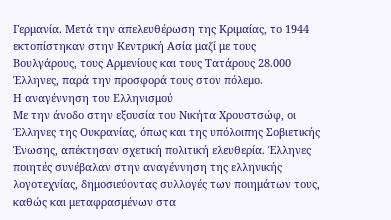Γερμανία. Μετά την απελευθέρωση της Κριμαίας, το 1944 εκτοπίστηκαν στην Κεντρική Ασία μαζί με τους Βουλγάρους, τους Αρμενίους και τους Τατάρους 28.000 Έλληνες, παρά την προσφορά τους στον πόλεμο.
Η αναγέννηση του Ελληνισμού
Με την άνοδο στην εξουσία του Νικήτα Χρουστσώφ, οι Έλληνες της Ουκρανίας, όπως και της υπόλοιπης Σοβιετικής Ένωσης, απέκτησαν σχετική πολιτική ελευθερία. Έλληνες ποιητές συνέβαλαν στην αναγέννηση της ελληνικής λογοτεχνίας, δημοσιεύοντας συλλογές των ποιημάτων τους, καθώς και μεταφρασμένων στα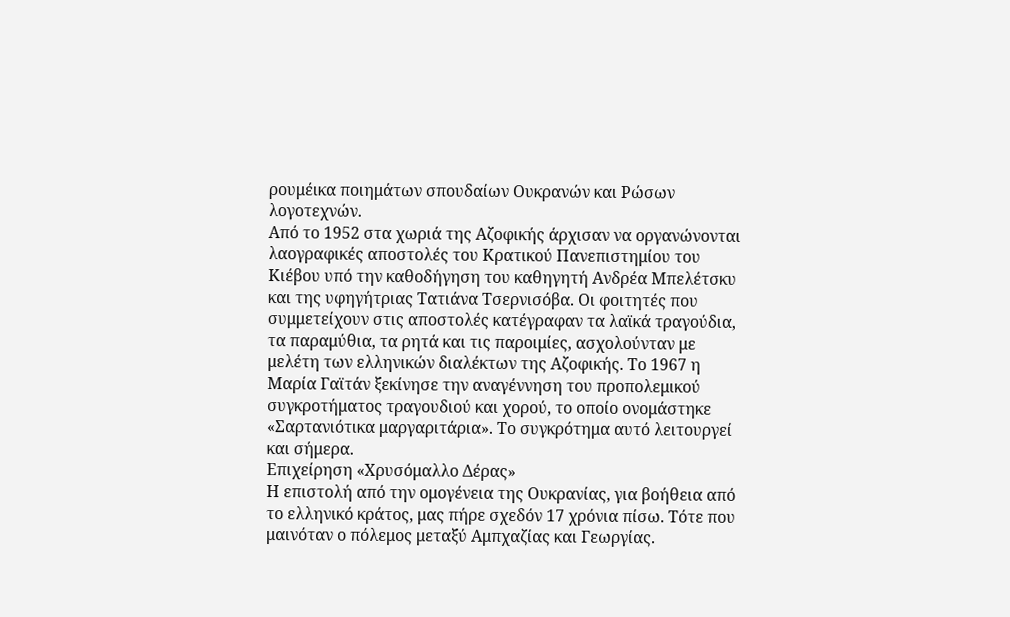ρουμέικα ποιημάτων σπουδαίων Ουκρανών και Ρώσων λογοτεχνών.
Από το 1952 στα χωριά της Αζοφικής άρχισαν να οργανώνονται λαογραφικές αποστολές του Κρατικού Πανεπιστημίου του Κιέβου υπό την καθοδήγηση του καθηγητή Ανδρέα Μπελέτσκυ και της υφηγήτριας Τατιάνα Τσερνισόβα. Οι φοιτητές που συμμετείχουν στις αποστολές κατέγραφαν τα λαϊκά τραγούδια, τα παραμύθια, τα ρητά και τις παροιμίες, ασχολούνταν με μελέτη των ελληνικών διαλέκτων της Αζοφικής. Το 1967 η Μαρία Γαϊτάν ξεκίνησε την αναγέννηση του προπολεμικού συγκροτήματος τραγουδιού και χορού, το οποίο ονομάστηκε «Σαρτανιότικα μαργαριτάρια». Το συγκρότημα αυτό λειτουργεί και σήμερα.
Επιχείρηση «Χρυσόμαλλο Δέρας»
Η επιστολή από την ομογένεια της Ουκρανίας, για βοήθεια από το ελληνικό κράτος, μας πήρε σχεδόν 17 χρόνια πίσω. Τότε που μαινόταν ο πόλεμος μεταξύ Αμπχαζίας και Γεωργίας.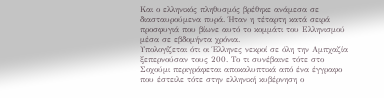Και ο ελληνικός πληθυσμός βρέθηκε ανάμεσα σε διασταυρούμενα πυρά. Ήταν η τέταρτη κατά σειρά προσφυγιά που βίωνε αυτό το κομμάτι του Ελληνισμού μέσα σε εβδομήντα χρόνια.
Υπολογίζεται ότι οι Έλληνες νεκροί σε όλη την Αμπχαζία ξεπερνούσαν τους 200. Το τι συνέβαινε τότε στο Σοχούμι περιγράφεται αποκαλυπτικά από ένα έγγραφο που έστειλε τότε στην ελληνική κυβέρνηση ο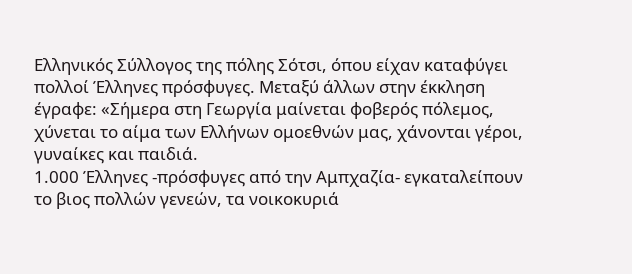Ελληνικός Σύλλογος της πόλης Σότσι, όπου είχαν καταφύγει πολλοί Έλληνες πρόσφυγες. Μεταξύ άλλων στην έκκληση έγραφε: «Σήμερα στη Γεωργία μαίνεται φοβερός πόλεμος, χύνεται το αίμα των Ελλήνων ομοεθνών μας, χάνονται γέροι, γυναίκες και παιδιά.
1.000 Έλληνες -πρόσφυγες από την Αμπχαζία- εγκαταλείπουν το βιος πολλών γενεών, τα νοικοκυριά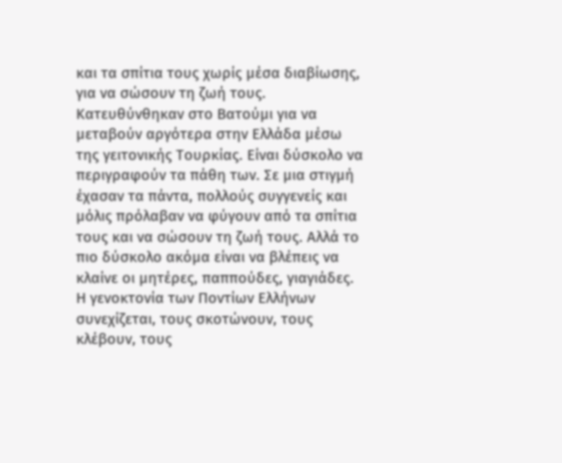και τα σπίτια τους χωρίς μέσα διαβίωσης, για να σώσουν τη ζωή τους. Κατευθύνθηκαν στο Βατούμι για να μεταβούν αργότερα στην Ελλάδα μέσω της γειτονικής Τουρκίας. Είναι δύσκολο να περιγραφούν τα πάθη των. Σε μια στιγμή έχασαν τα πάντα, πολλούς συγγενείς και μόλις πρόλαβαν να φύγουν από τα σπίτια τους και να σώσουν τη ζωή τους. Αλλά το πιο δύσκολο ακόμα είναι να βλέπεις να κλαίνε οι μητέρες, παππούδες, γιαγιάδες. Η γενοκτονία των Ποντίων Ελλήνων συνεχίζεται, τους σκοτώνουν, τους κλέβουν, τους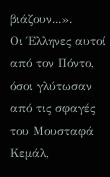βιάζουν...».
Οι Έλληνες αυτοί από τον Πόντο, όσοι γλύτωσαν από τις σφαγές του Μουσταφά Κεμάλ,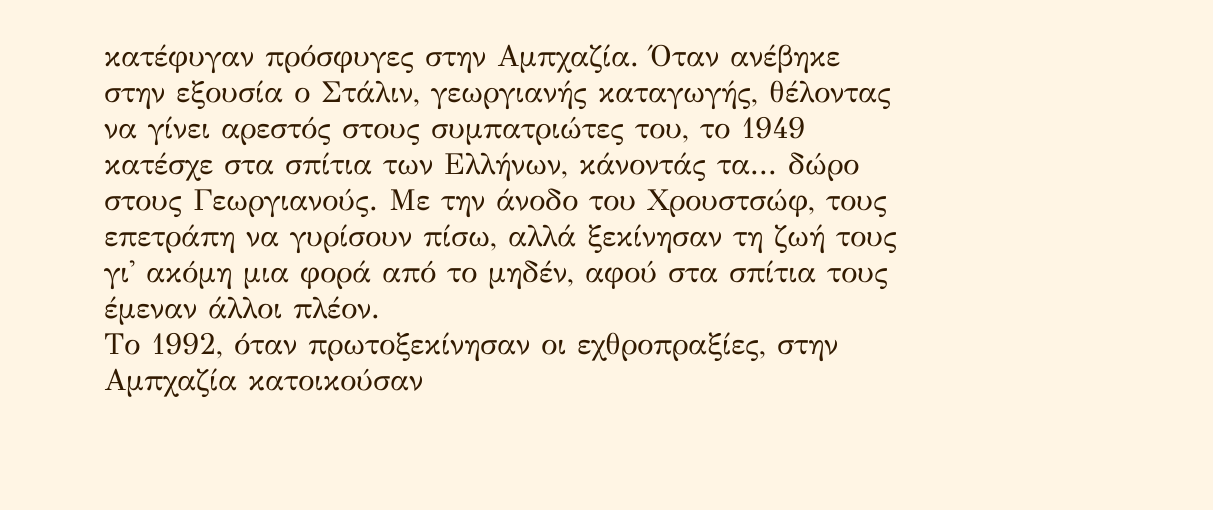κατέφυγαν πρόσφυγες στην Αμπχαζία. Όταν ανέβηκε στην εξουσία ο Στάλιν, γεωργιανής καταγωγής, θέλοντας να γίνει αρεστός στους συμπατριώτες του, το 1949 κατέσχε στα σπίτια των Ελλήνων, κάνοντάς τα... δώρο στους Γεωργιανούς. Με την άνοδο του Χρουστσώφ, τους επετράπη να γυρίσουν πίσω, αλλά ξεκίνησαν τη ζωή τους γι' ακόμη μια φορά από το μηδέν, αφού στα σπίτια τους έμεναν άλλοι πλέον.
Το 1992, όταν πρωτοξεκίνησαν οι εχθροπραξίες, στην Αμπχαζία κατοικούσαν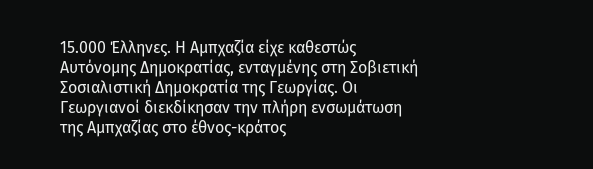15.000 Έλληνες. Η Αμπχαζία είχε καθεστώς Αυτόνομης Δημοκρατίας, ενταγμένης στη Σοβιετική Σοσιαλιστική Δημοκρατία της Γεωργίας. Οι Γεωργιανοί διεκδίκησαν την πλήρη ενσωμάτωση της Αμπχαζίας στο έθνος-κράτος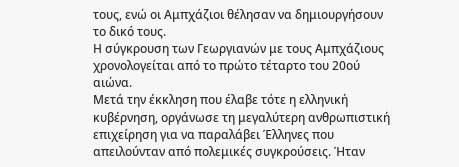τους, ενώ οι Αμπχάζιοι θέλησαν να δημιουργήσουν το δικό τους.
Η σύγκρουση των Γεωργιανών με τους Αμπχάζιους χρονολογείται από το πρώτο τέταρτο του 20ού αιώνα.
Μετά την έκκληση που έλαβε τότε η ελληνική κυβέρνηση, οργάνωσε τη μεγαλύτερη ανθρωπιστική επιχείρηση για να παραλάβει Έλληνες που απειλούνταν από πολεμικές συγκρούσεις. Ήταν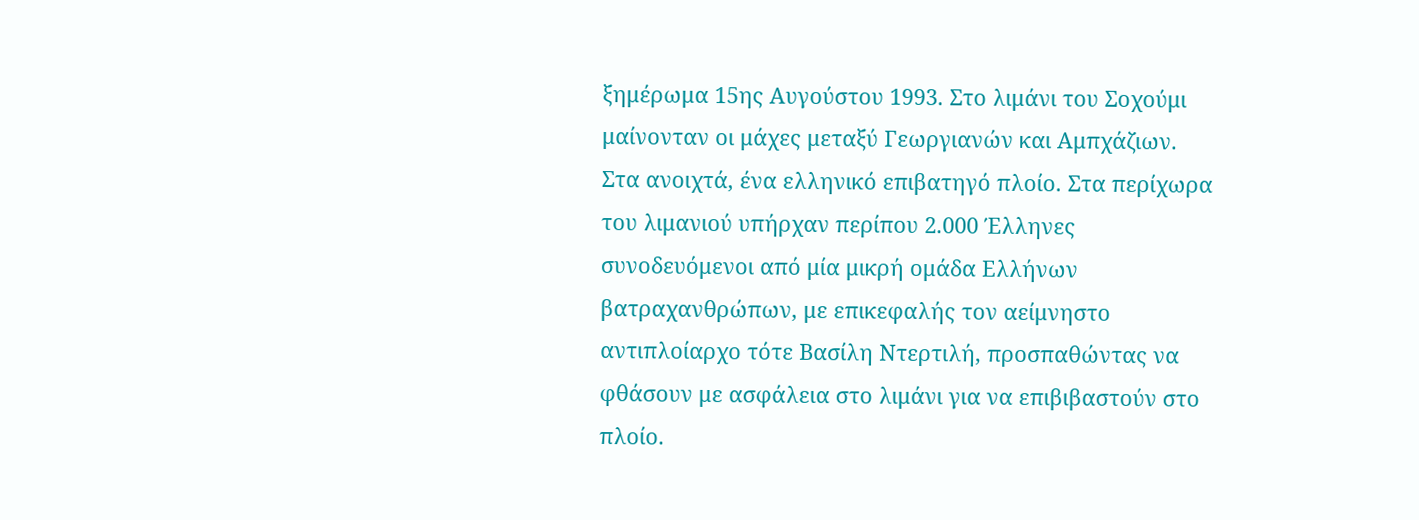ξημέρωμα 15ης Αυγούστου 1993. Στο λιμάνι του Σοχούμι μαίνονταν οι μάχες μεταξύ Γεωργιανών και Αμπχάζιων. Στα ανοιχτά, ένα ελληνικό επιβατηγό πλοίο. Στα περίχωρα του λιμανιού υπήρχαν περίπου 2.000 Έλληνες συνοδευόμενοι από μία μικρή ομάδα Ελλήνων βατραχανθρώπων, με επικεφαλής τον αείμνηστο αντιπλοίαρχο τότε Βασίλη Ντερτιλή, προσπαθώντας να φθάσουν με ασφάλεια στο λιμάνι για να επιβιβαστούν στο πλοίο.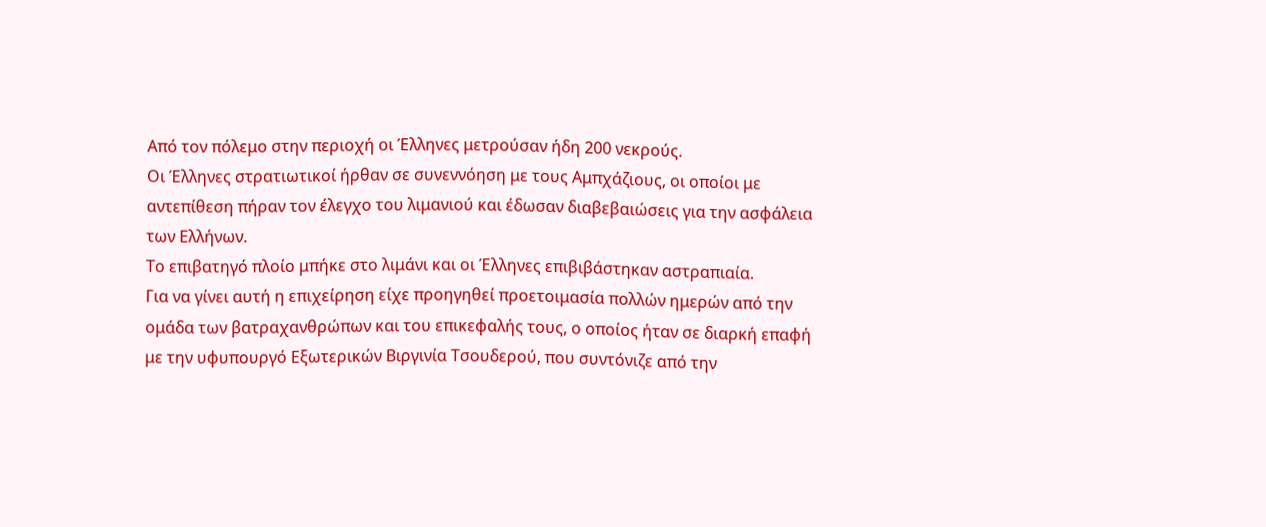Από τον πόλεμο στην περιοχή οι Έλληνες μετρούσαν ήδη 200 νεκρούς.
Οι Έλληνες στρατιωτικοί ήρθαν σε συνεννόηση με τους Αμπχάζιους, οι οποίοι με αντεπίθεση πήραν τον έλεγχο του λιμανιού και έδωσαν διαβεβαιώσεις για την ασφάλεια των Ελλήνων.
Το επιβατηγό πλοίο μπήκε στο λιμάνι και οι Έλληνες επιβιβάστηκαν αστραπιαία.
Για να γίνει αυτή η επιχείρηση είχε προηγηθεί προετοιμασία πολλών ημερών από την ομάδα των βατραχανθρώπων και του επικεφαλής τους, ο οποίος ήταν σε διαρκή επαφή με την υφυπουργό Εξωτερικών Βιργινία Τσουδερού, που συντόνιζε από την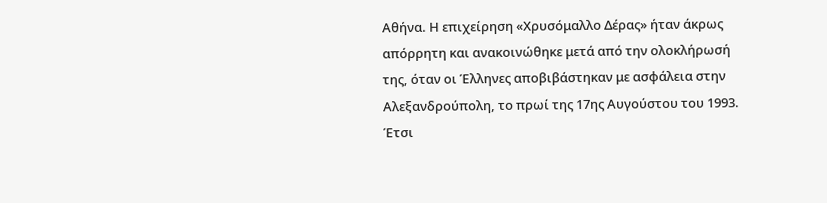Αθήνα. Η επιχείρηση «Χρυσόμαλλο Δέρας» ήταν άκρως απόρρητη και ανακοινώθηκε μετά από την ολοκλήρωσή της, όταν οι Έλληνες αποβιβάστηκαν με ασφάλεια στην Αλεξανδρούπολη, το πρωί της 17ης Αυγούστου του 1993.
Έτσι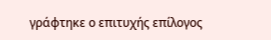γράφτηκε ο επιτυχής επίλογος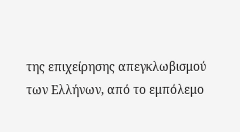της επιχείρησης απεγκλωβισμού των Ελλήνων, από το εμπόλεμο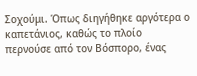Σοχούμι. Όπως διηγήθηκε αργότερα ο καπετάνιος, καθώς το πλοίο περνούσε από τον Βόσπορο, ένας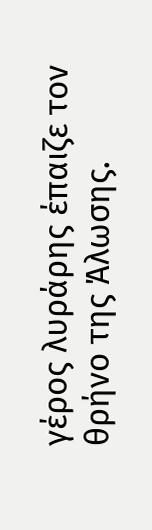γέρος λυράρης έπαιζε τον θρήνο της Άλωσης.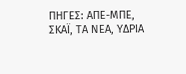ΠΗΓΕΣ: ΑΠΕ-ΜΠΕ, ΣΚΑΪ, ΤΑ ΝΕΑ, ΥΔΡΙΑ